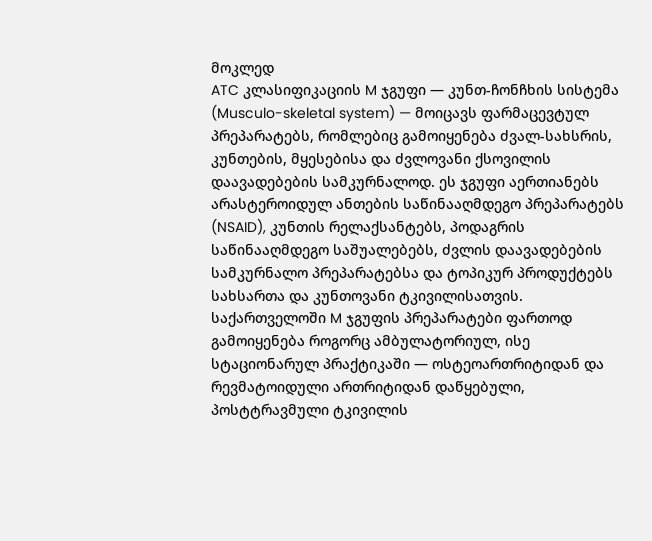მოკლედ
ATC კლასიფიკაციის M ჯგუფი — კუნთ-ჩონჩხის სისტემა (Musculo-skeletal system) — მოიცავს ფარმაცევტულ პრეპარატებს, რომლებიც გამოიყენება ძვალ-სახსრის, კუნთების, მყესებისა და ძვლოვანი ქსოვილის დაავადებების სამკურნალოდ. ეს ჯგუფი აერთიანებს არასტეროიდულ ანთების საწინააღმდეგო პრეპარატებს (NSAID), კუნთის რელაქსანტებს, პოდაგრის საწინააღმდეგო საშუალებებს, ძვლის დაავადებების სამკურნალო პრეპარატებსა და ტოპიკურ პროდუქტებს სახსართა და კუნთოვანი ტკივილისათვის. საქართველოში M ჯგუფის პრეპარატები ფართოდ გამოიყენება როგორც ამბულატორიულ, ისე სტაციონარულ პრაქტიკაში — ოსტეოართრიტიდან და რევმატოიდული ართრიტიდან დაწყებული, პოსტტრავმული ტკივილის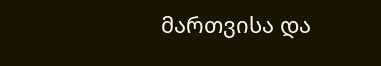მართვისა და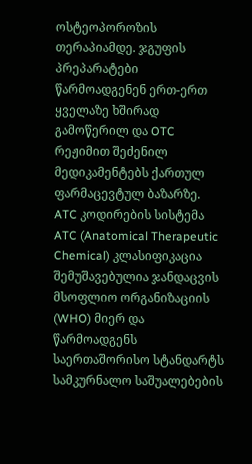ოსტეოპოროზის თერაპიამდე. ჯგუფის პრეპარატები წარმოადგენენ ერთ-ერთ ყველაზე ხშირად გამოწერილ და OTC რეჟიმით შეძენილ მედიკამენტებს ქართულ ფარმაცევტულ ბაზარზე.
ATC კოდირების სისტემა
ATC (Anatomical Therapeutic Chemical) კლასიფიკაცია შემუშავებულია ჯანდაცვის მსოფლიო ორგანიზაციის (WHO) მიერ და წარმოადგენს საერთაშორისო სტანდარტს სამკურნალო საშუალებების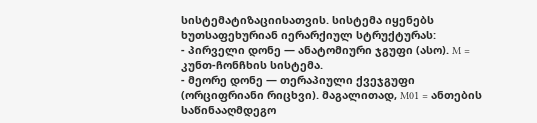სისტემატიზაციისათვის. სისტემა იყენებს ხუთსაფეხურიან იერარქიულ სტრუქტურას:
- პირველი დონე — ანატომიური ჯგუფი (ასო). M = კუნთ-ჩონჩხის სისტემა.
- მეორე დონე — თერაპიული ქვეჯგუფი (ორციფრიანი რიცხვი). მაგალითად, M01 = ანთების საწინააღმდეგო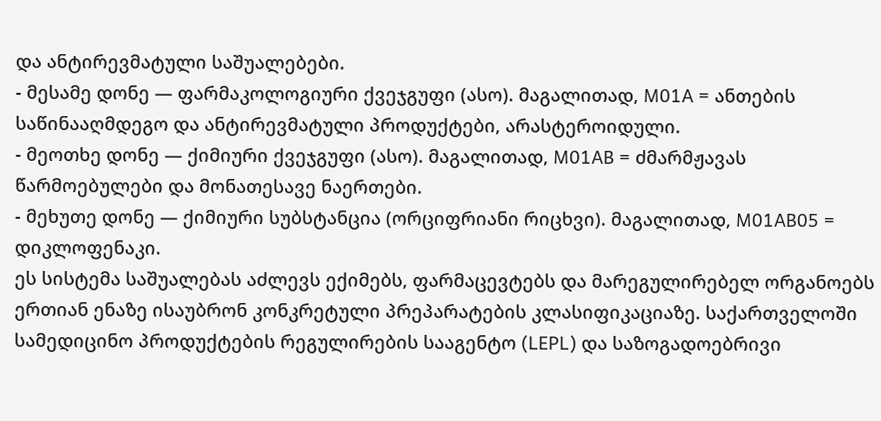და ანტირევმატული საშუალებები.
- მესამე დონე — ფარმაკოლოგიური ქვეჯგუფი (ასო). მაგალითად, M01A = ანთების საწინააღმდეგო და ანტირევმატული პროდუქტები, არასტეროიდული.
- მეოთხე დონე — ქიმიური ქვეჯგუფი (ასო). მაგალითად, M01AB = ძმარმჟავას წარმოებულები და მონათესავე ნაერთები.
- მეხუთე დონე — ქიმიური სუბსტანცია (ორციფრიანი რიცხვი). მაგალითად, M01AB05 = დიკლოფენაკი.
ეს სისტემა საშუალებას აძლევს ექიმებს, ფარმაცევტებს და მარეგულირებელ ორგანოებს ერთიან ენაზე ისაუბრონ კონკრეტული პრეპარატების კლასიფიკაციაზე. საქართველოში სამედიცინო პროდუქტების რეგულირების სააგენტო (LEPL) და საზოგადოებრივი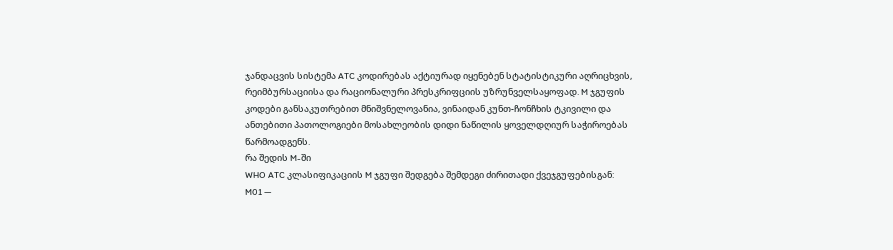ჯანდაცვის სისტემა ATC კოდირებას აქტიურად იყენებენ სტატისტიკური აღრიცხვის, რეიმბურსაციისა და რაციონალური პრესკრიფციის უზრუნველსაყოფად. M ჯგუფის კოდები განსაკუთრებით მნიშვნელოვანია, ვინაიდან კუნთ-ჩონჩხის ტკივილი და ანთებითი პათოლოგიები მოსახლეობის დიდი ნაწილის ყოველდღიურ საჭიროებას წარმოადგენს.
რა შედის M-ში
WHO ATC კლასიფიკაციის M ჯგუფი შედგება შემდეგი ძირითადი ქვეჯგუფებისგან:
M01 —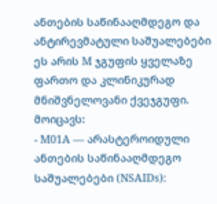ანთების საწინააღმდეგო და ანტირევმატული საშუალებები
ეს არის M ჯგუფის ყველაზე ფართო და კლინიკურად მნიშვნელოვანი ქვეჯგუფი. მოიცავს:
- M01A — არასტეროიდული ანთების საწინააღმდეგო საშუალებები (NSAIDs):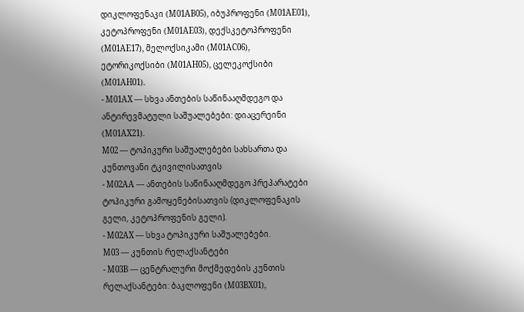დიკლოფენაკი (M01AB05), იბუპროფენი (M01AE01), კეტოპროფენი (M01AE03), დექსკეტოპროფენი (M01AE17), მელოქსიკამი (M01AC06), ეტორიკოქსიბი (M01AH05), ცელეკოქსიბი (M01AH01).
- M01AX — სხვა ანთების საწინააღმდეგო და ანტირევმატული საშუალებები: დიაცერეინი (M01AX21).
M02 — ტოპიკური საშუალებები სახსართა და კუნთოვანი ტკივილისათვის
- M02AA — ანთების საწინააღმდეგო პრეპარატები ტოპიკური გამოყენებისათვის (დიკლოფენაკის გელი, კეტოპროფენის გელი).
- M02AX — სხვა ტოპიკური საშუალებები.
M03 — კუნთის რელაქსანტები
- M03B — ცენტრალური მოქმედების კუნთის რელაქსანტები: ბაკლოფენი (M03BX01),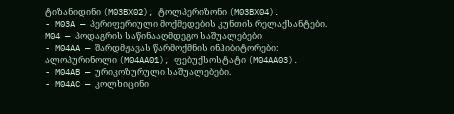ტიზანიდინი (M03BX02), ტოლპერიზონი (M03BX04).
- M03A — პერიფერიული მოქმედების კუნთის რელაქსანტები.
M04 — პოდაგრის საწინააღმდეგო საშუალებები
- M04AA — შარდმჟავას წარმოქმნის ინჰიბიტორები: ალოპურინოლი (M04AA01), ფებუქსოსტატი (M04AA03).
- M04AB — ურიკოზურული საშუალებები.
- M04AC — კოლხიცინი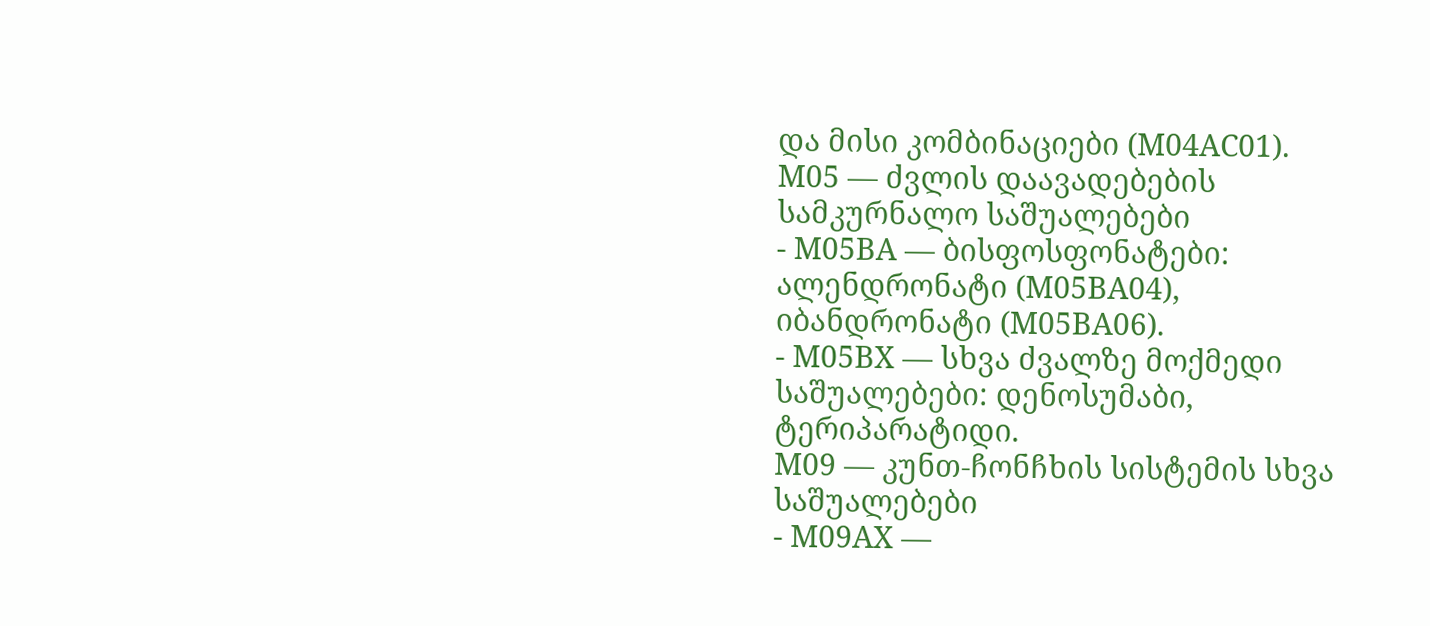და მისი კომბინაციები (M04AC01).
M05 — ძვლის დაავადებების სამკურნალო საშუალებები
- M05BA — ბისფოსფონატები: ალენდრონატი (M05BA04), იბანდრონატი (M05BA06).
- M05BX — სხვა ძვალზე მოქმედი საშუალებები: დენოსუმაბი, ტერიპარატიდი.
M09 — კუნთ-ჩონჩხის სისტემის სხვა საშუალებები
- M09AX —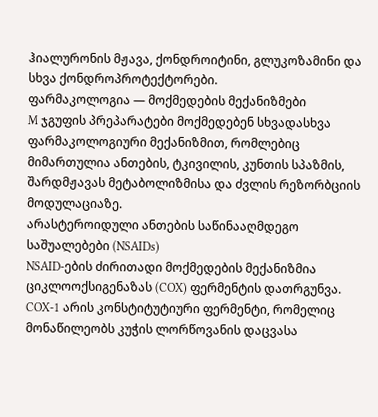ჰიალურონის მჟავა, ქონდროიტინი, გლუკოზამინი და სხვა ქონდროპროტექტორები.
ფარმაკოლოგია — მოქმედების მექანიზმები
M ჯგუფის პრეპარატები მოქმედებენ სხვადასხვა ფარმაკოლოგიური მექანიზმით, რომლებიც მიმართულია ანთების, ტკივილის, კუნთის სპაზმის, შარდმჟავას მეტაბოლიზმისა და ძვლის რეზორბციის მოდულაციაზე.
არასტეროიდული ანთების საწინააღმდეგო საშუალებები (NSAIDs)
NSAID-ების ძირითადი მოქმედების მექანიზმია ციკლოოქსიგენაზას (COX) ფერმენტის დათრგუნვა. COX-1 არის კონსტიტუტიური ფერმენტი, რომელიც მონაწილეობს კუჭის ლორწოვანის დაცვასა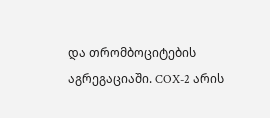და თრომბოციტების აგრეგაციაში. COX-2 არის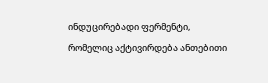ინდუცირებადი ფერმენტი, რომელიც აქტივირდება ანთებითი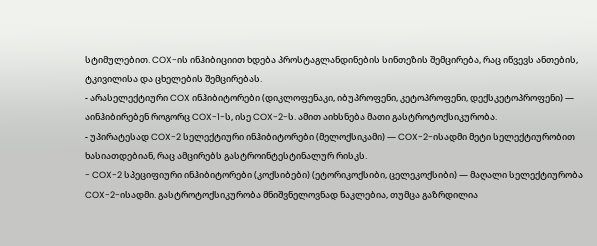სტიმულებით. COX-ის ინჰიბიციით ხდება პროსტაგლანდინების სინთეზის შემცირება, რაც იწვევს ანთების, ტკივილისა და ცხელების შემცირებას.
- არასელექტიური COX ინჰიბიტორები (დიკლოფენაკი, იბუპროფენი, კეტოპროფენი, დექსკეტოპროფენი) — აინჰიბირებენ როგორც COX-1-ს, ისე COX-2-ს. ამით აიხსნება მათი გასტროტოქსიკურობა.
- უპირატესად COX-2 სელექტიური ინჰიბიტორები (მელოქსიკამი) — COX-2-ისადმი მეტი სელექტიურობით ხასიათდებიან, რაც ამცირებს გასტროინტესტინალურ რისკს.
- COX-2 სპეციფიური ინჰიბიტორები (კოქსიბები) (ეტორიკოქსიბი, ცელეკოქსიბი) — მაღალი სელექტიურობა COX-2-ისადმი. გასტროტოქსიკურობა მნიშვნელოვნად ნაკლებია, თუმცა გაზრდილია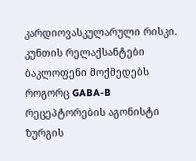კარდიოვასკულარული რისკი.
კუნთის რელაქსანტები
ბაკლოფენი მოქმედებს როგორც GABA-B რეცეპტორების აგონისტი ზურგის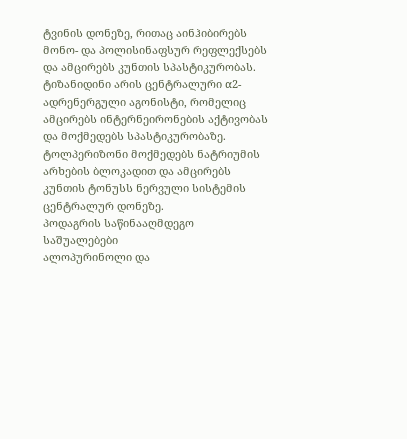ტვინის დონეზე, რითაც აინჰიბირებს მონო- და პოლისინაფსურ რეფლექსებს და ამცირებს კუნთის სპასტიკურობას. ტიზანიდინი არის ცენტრალური α2-ადრენერგული აგონისტი, რომელიც ამცირებს ინტერნეირონების აქტივობას და მოქმედებს სპასტიკურობაზე. ტოლპერიზონი მოქმედებს ნატრიუმის არხების ბლოკადით და ამცირებს კუნთის ტონუსს ნერვული სისტემის ცენტრალურ დონეზე.
პოდაგრის საწინააღმდეგო საშუალებები
ალოპურინოლი და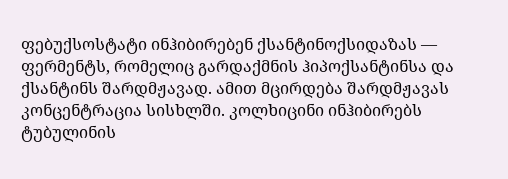ფებუქსოსტატი ინჰიბირებენ ქსანტინოქსიდაზას — ფერმენტს, რომელიც გარდაქმნის ჰიპოქსანტინსა და ქსანტინს შარდმჟავად. ამით მცირდება შარდმჟავას კონცენტრაცია სისხლში. კოლხიცინი ინჰიბირებს ტუბულინის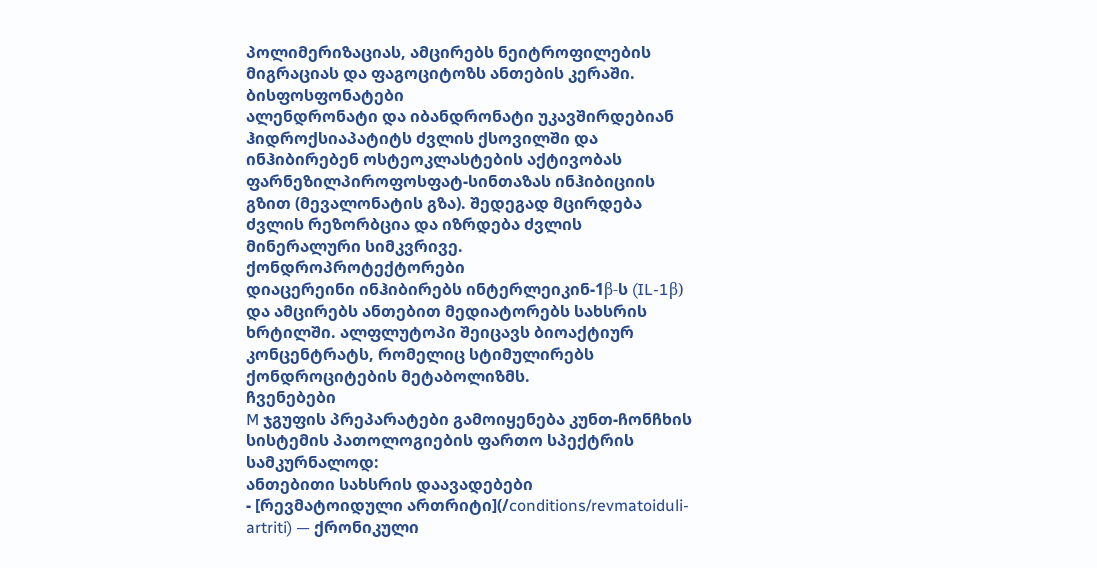პოლიმერიზაციას, ამცირებს ნეიტროფილების მიგრაციას და ფაგოციტოზს ანთების კერაში.
ბისფოსფონატები
ალენდრონატი და იბანდრონატი უკავშირდებიან ჰიდროქსიაპატიტს ძვლის ქსოვილში და ინჰიბირებენ ოსტეოკლასტების აქტივობას ფარნეზილპიროფოსფატ-სინთაზას ინჰიბიციის გზით (მევალონატის გზა). შედეგად მცირდება ძვლის რეზორბცია და იზრდება ძვლის მინერალური სიმკვრივე.
ქონდროპროტექტორები
დიაცერეინი ინჰიბირებს ინტერლეიკინ-1β-ს (IL-1β) და ამცირებს ანთებით მედიატორებს სახსრის ხრტილში. ალფლუტოპი შეიცავს ბიოაქტიურ კონცენტრატს, რომელიც სტიმულირებს ქონდროციტების მეტაბოლიზმს.
ჩვენებები
M ჯგუფის პრეპარატები გამოიყენება კუნთ-ჩონჩხის სისტემის პათოლოგიების ფართო სპექტრის სამკურნალოდ:
ანთებითი სახსრის დაავადებები
- [რევმატოიდული ართრიტი](/conditions/revmatoiduli-artriti) — ქრონიკული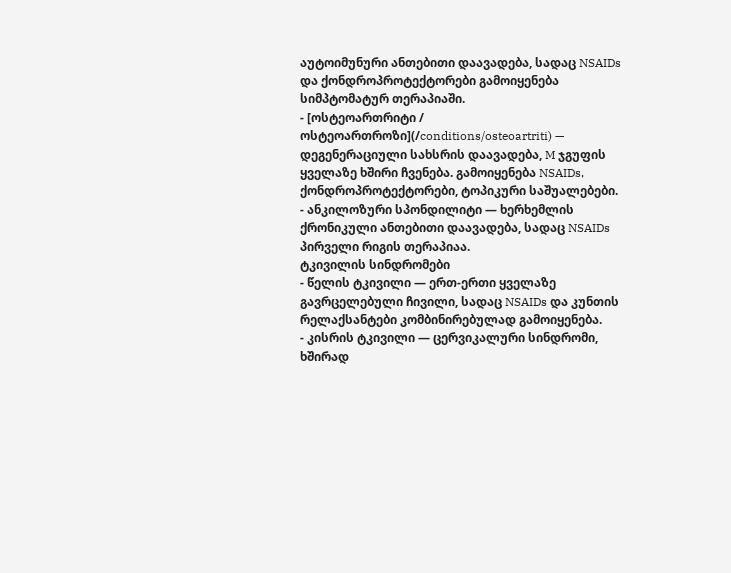აუტოიმუნური ანთებითი დაავადება, სადაც NSAIDs და ქონდროპროტექტორები გამოიყენება სიმპტომატურ თერაპიაში.
- [ოსტეოართრიტი / ოსტეოართროზი](/conditions/osteoartriti) — დეგენერაციული სახსრის დაავადება, M ჯგუფის ყველაზე ხშირი ჩვენება. გამოიყენება NSAIDs, ქონდროპროტექტორები, ტოპიკური საშუალებები.
- ანკილოზური სპონდილიტი — ხერხემლის ქრონიკული ანთებითი დაავადება, სადაც NSAIDs პირველი რიგის თერაპიაა.
ტკივილის სინდრომები
- წელის ტკივილი — ერთ-ერთი ყველაზე გავრცელებული ჩივილი, სადაც NSAIDs და კუნთის რელაქსანტები კომბინირებულად გამოიყენება.
- კისრის ტკივილი — ცერვიკალური სინდრომი, ხშირად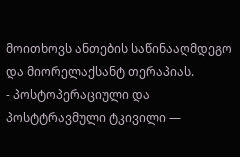მოითხოვს ანთების საწინააღმდეგო და მიორელაქსანტ თერაპიას.
- პოსტოპერაციული და პოსტტრავმული ტკივილი —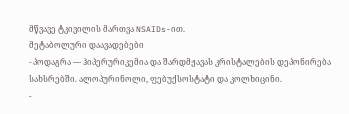მწვავე ტკივილის მართვა NSAIDs-ით.
მეტაბოლური დაავადებები
- პოდაგრა — ჰიპერურიკემია და შარდმჟავას კრისტალების დეპონირება სახსრებში. ალოპურინოლი, ფებუქსოსტატი და კოლხიცინი.
-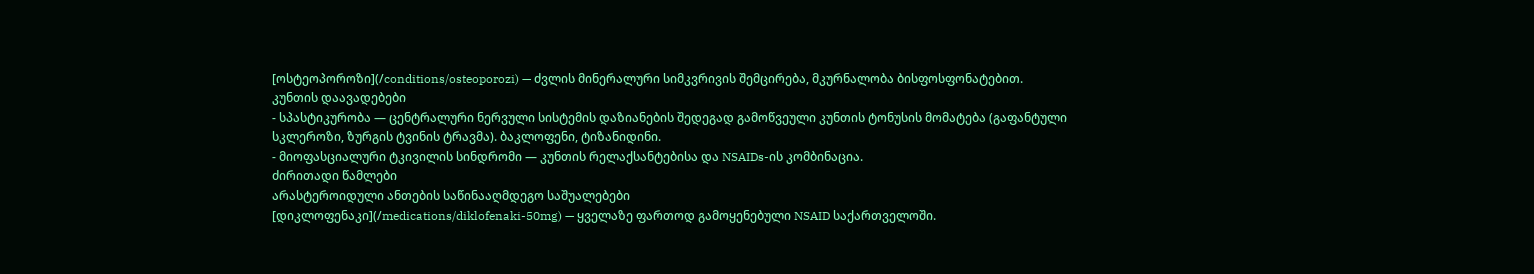[ოსტეოპოროზი](/conditions/osteoporozi) — ძვლის მინერალური სიმკვრივის შემცირება, მკურნალობა ბისფოსფონატებით.
კუნთის დაავადებები
- სპასტიკურობა — ცენტრალური ნერვული სისტემის დაზიანების შედეგად გამოწვეული კუნთის ტონუსის მომატება (გაფანტული სკლეროზი, ზურგის ტვინის ტრავმა). ბაკლოფენი, ტიზანიდინი.
- მიოფასციალური ტკივილის სინდრომი — კუნთის რელაქსანტებისა და NSAIDs-ის კომბინაცია.
ძირითადი წამლები
არასტეროიდული ანთების საწინააღმდეგო საშუალებები
[დიკლოფენაკი](/medications/diklofenaki-50mg) — ყველაზე ფართოდ გამოყენებული NSAID საქართველოში.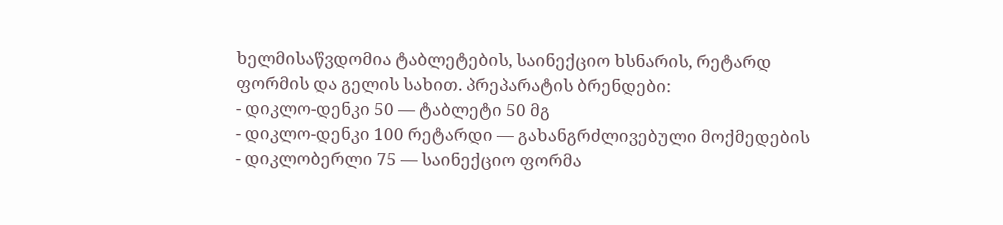ხელმისაწვდომია ტაბლეტების, საინექციო ხსნარის, რეტარდ ფორმის და გელის სახით. პრეპარატის ბრენდები:
- დიკლო-დენკი 50 — ტაბლეტი 50 მგ
- დიკლო-დენკი 100 რეტარდი — გახანგრძლივებული მოქმედების
- დიკლობერლი 75 — საინექციო ფორმა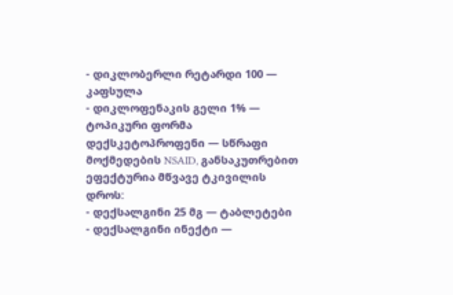- დიკლობერლი რეტარდი 100 — კაფსულა
- დიკლოფენაკის გელი 1% — ტოპიკური ფორმა
დექსკეტოპროფენი — სწრაფი მოქმედების NSAID, განსაკუთრებით ეფექტურია მწვავე ტკივილის დროს:
- დექსალგინი 25 მგ — ტაბლეტები
- დექსალგინი ინექტი —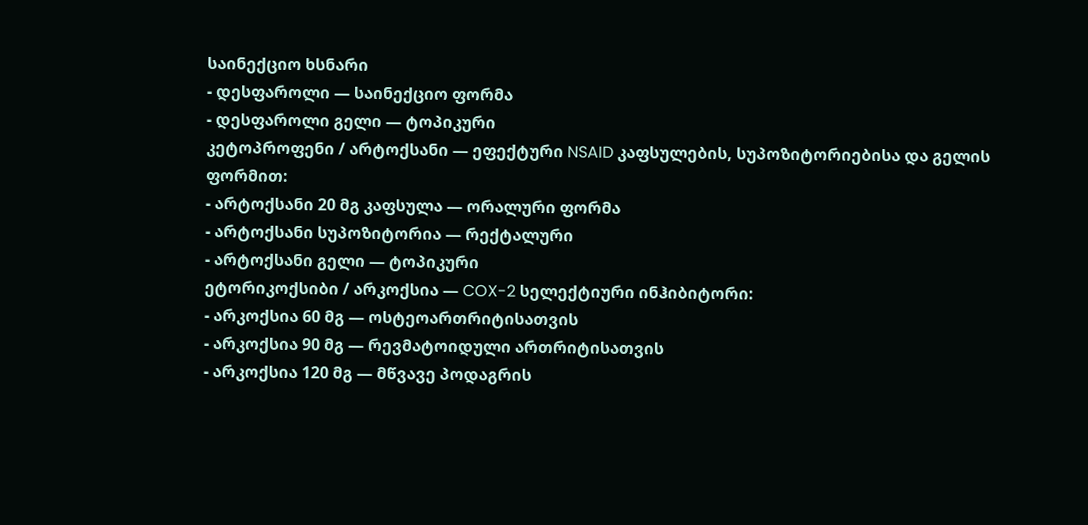საინექციო ხსნარი
- დესფაროლი — საინექციო ფორმა
- დესფაროლი გელი — ტოპიკური
კეტოპროფენი / არტოქსანი — ეფექტური NSAID კაფსულების, სუპოზიტორიებისა და გელის ფორმით:
- არტოქსანი 20 მგ კაფსულა — ორალური ფორმა
- არტოქსანი სუპოზიტორია — რექტალური
- არტოქსანი გელი — ტოპიკური
ეტორიკოქსიბი / არკოქსია — COX-2 სელექტიური ინჰიბიტორი:
- არკოქსია 60 მგ — ოსტეოართრიტისათვის
- არკოქსია 90 მგ — რევმატოიდული ართრიტისათვის
- არკოქსია 120 მგ — მწვავე პოდაგრის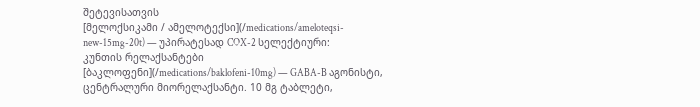შეტევისათვის
[მელოქსიკამი / ამელოტექსი](/medications/ameloteqsi-new-15mg-20t) — უპირატესად COX-2 სელექტიური:
კუნთის რელაქსანტები
[ბაკლოფენი](/medications/baklofeni-10mg) — GABA-B აგონისტი, ცენტრალური მიორელაქსანტი. 10 მგ ტაბლეტი,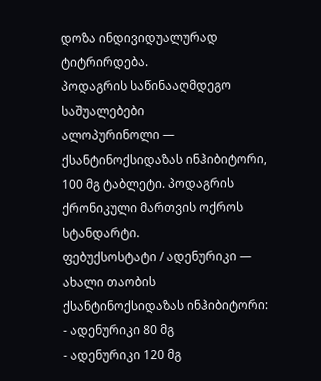დოზა ინდივიდუალურად ტიტრირდება.
პოდაგრის საწინააღმდეგო საშუალებები
ალოპურინოლი — ქსანტინოქსიდაზას ინჰიბიტორი, 100 მგ ტაბლეტი. პოდაგრის ქრონიკული მართვის ოქროს სტანდარტი.
ფებუქსოსტატი / ადენურიკი — ახალი თაობის ქსანტინოქსიდაზას ინჰიბიტორი:
- ადენურიკი 80 მგ
- ადენურიკი 120 მგ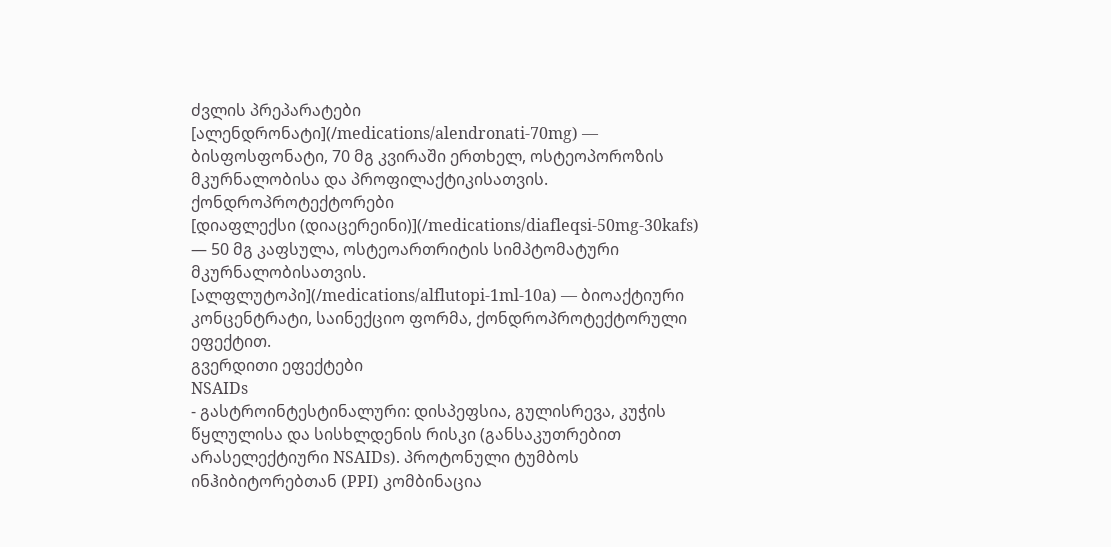ძვლის პრეპარატები
[ალენდრონატი](/medications/alendronati-70mg) — ბისფოსფონატი, 70 მგ კვირაში ერთხელ, ოსტეოპოროზის მკურნალობისა და პროფილაქტიკისათვის.
ქონდროპროტექტორები
[დიაფლექსი (დიაცერეინი)](/medications/diafleqsi-50mg-30kafs) — 50 მგ კაფსულა, ოსტეოართრიტის სიმპტომატური მკურნალობისათვის.
[ალფლუტოპი](/medications/alflutopi-1ml-10a) — ბიოაქტიური კონცენტრატი, საინექციო ფორმა, ქონდროპროტექტორული ეფექტით.
გვერდითი ეფექტები
NSAIDs
- გასტროინტესტინალური: დისპეფსია, გულისრევა, კუჭის წყლულისა და სისხლდენის რისკი (განსაკუთრებით არასელექტიური NSAIDs). პროტონული ტუმბოს ინჰიბიტორებთან (PPI) კომბინაცია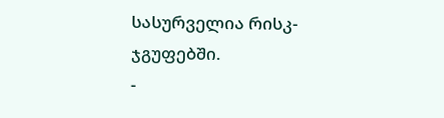სასურველია რისკ-ჯგუფებში.
-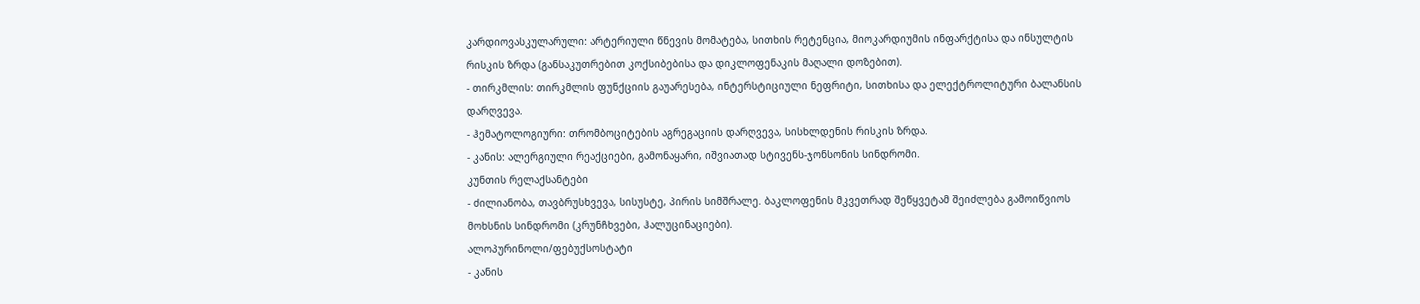კარდიოვასკულარული: არტერიული წნევის მომატება, სითხის რეტენცია, მიოკარდიუმის ინფარქტისა და ინსულტის რისკის ზრდა (განსაკუთრებით კოქსიბებისა და დიკლოფენაკის მაღალი დოზებით).
- თირკმლის: თირკმლის ფუნქციის გაუარესება, ინტერსტიციული ნეფრიტი, სითხისა და ელექტროლიტური ბალანსის დარღვევა.
- ჰემატოლოგიური: თრომბოციტების აგრეგაციის დარღვევა, სისხლდენის რისკის ზრდა.
- კანის: ალერგიული რეაქციები, გამონაყარი, იშვიათად სტივენს-ჯონსონის სინდრომი.
კუნთის რელაქსანტები
- ძილიანობა, თავბრუსხვევა, სისუსტე, პირის სიმშრალე. ბაკლოფენის მკვეთრად შეწყვეტამ შეიძლება გამოიწვიოს მოხსნის სინდრომი (კრუნჩხვები, ჰალუცინაციები).
ალოპურინოლი/ფებუქსოსტატი
- კანის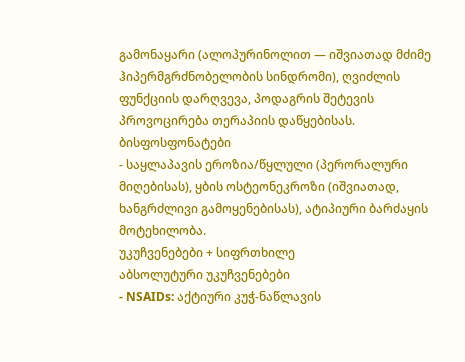გამონაყარი (ალოპურინოლით — იშვიათად მძიმე ჰიპერმგრძნობელობის სინდრომი), ღვიძლის ფუნქციის დარღვევა, პოდაგრის შეტევის პროვოცირება თერაპიის დაწყებისას.
ბისფოსფონატები
- საყლაპავის ეროზია/წყლული (პერორალური მიღებისას), ყბის ოსტეონეკროზი (იშვიათად, ხანგრძლივი გამოყენებისას), ატიპიური ბარძაყის მოტეხილობა.
უკუჩვენებები + სიფრთხილე
აბსოლუტური უკუჩვენებები
- NSAIDs: აქტიური კუჭ-ნაწლავის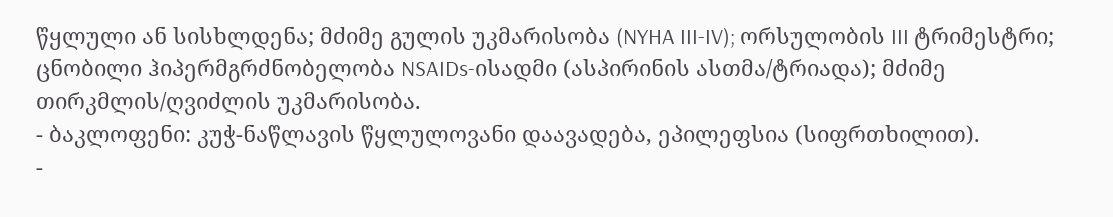წყლული ან სისხლდენა; მძიმე გულის უკმარისობა (NYHA III-IV); ორსულობის III ტრიმესტრი; ცნობილი ჰიპერმგრძნობელობა NSAIDs-ისადმი (ასპირინის ასთმა/ტრიადა); მძიმე თირკმლის/ღვიძლის უკმარისობა.
- ბაკლოფენი: კუჭ-ნაწლავის წყლულოვანი დაავადება, ეპილეფსია (სიფრთხილით).
-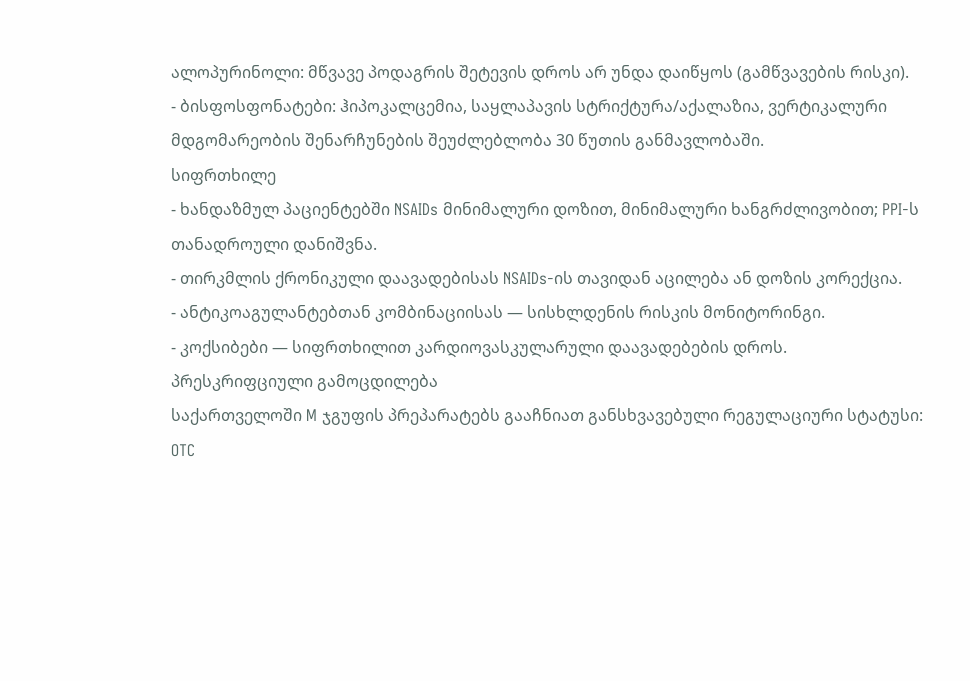ალოპურინოლი: მწვავე პოდაგრის შეტევის დროს არ უნდა დაიწყოს (გამწვავების რისკი).
- ბისფოსფონატები: ჰიპოკალცემია, საყლაპავის სტრიქტურა/აქალაზია, ვერტიკალური მდგომარეობის შენარჩუნების შეუძლებლობა 30 წუთის განმავლობაში.
სიფრთხილე
- ხანდაზმულ პაციენტებში NSAIDs მინიმალური დოზით, მინიმალური ხანგრძლივობით; PPI-ს თანადროული დანიშვნა.
- თირკმლის ქრონიკული დაავადებისას NSAIDs-ის თავიდან აცილება ან დოზის კორექცია.
- ანტიკოაგულანტებთან კომბინაციისას — სისხლდენის რისკის მონიტორინგი.
- კოქსიბები — სიფრთხილით კარდიოვასკულარული დაავადებების დროს.
პრესკრიფციული გამოცდილება
საქართველოში M ჯგუფის პრეპარატებს გააჩნიათ განსხვავებული რეგულაციური სტატუსი:
OTC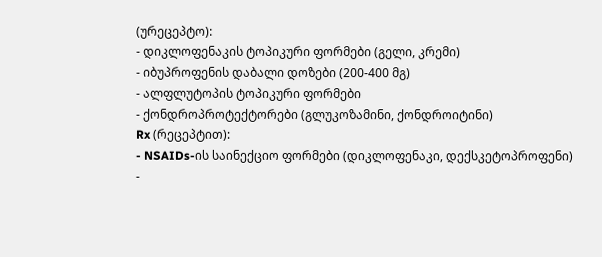(ურეცეპტო):
- დიკლოფენაკის ტოპიკური ფორმები (გელი, კრემი)
- იბუპროფენის დაბალი დოზები (200-400 მგ)
- ალფლუტოპის ტოპიკური ფორმები
- ქონდროპროტექტორები (გლუკოზამინი, ქონდროიტინი)
Rx (რეცეპტით):
- NSAIDs-ის საინექციო ფორმები (დიკლოფენაკი, დექსკეტოპროფენი)
-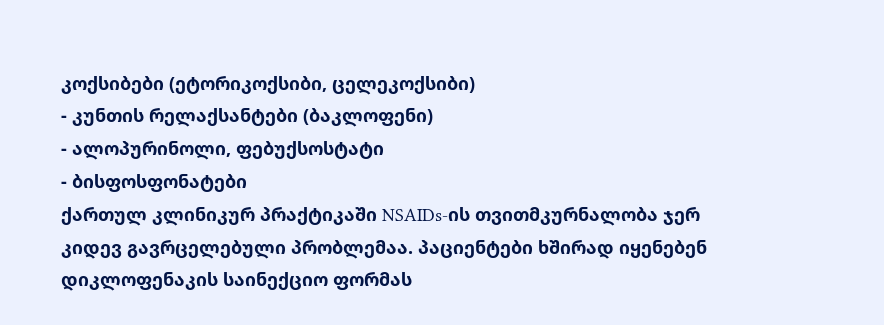კოქსიბები (ეტორიკოქსიბი, ცელეკოქსიბი)
- კუნთის რელაქსანტები (ბაკლოფენი)
- ალოპურინოლი, ფებუქსოსტატი
- ბისფოსფონატები
ქართულ კლინიკურ პრაქტიკაში NSAIDs-ის თვითმკურნალობა ჯერ კიდევ გავრცელებული პრობლემაა. პაციენტები ხშირად იყენებენ დიკლოფენაკის საინექციო ფორმას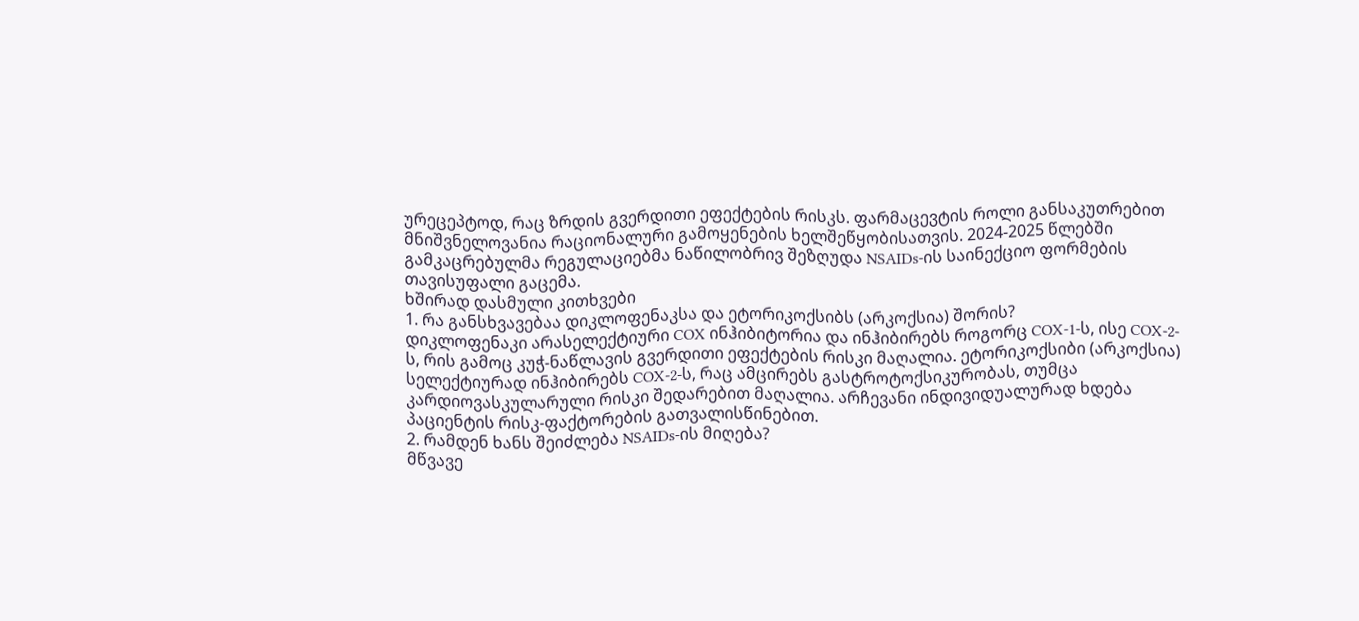ურეცეპტოდ, რაც ზრდის გვერდითი ეფექტების რისკს. ფარმაცევტის როლი განსაკუთრებით მნიშვნელოვანია რაციონალური გამოყენების ხელშეწყობისათვის. 2024-2025 წლებში გამკაცრებულმა რეგულაციებმა ნაწილობრივ შეზღუდა NSAIDs-ის საინექციო ფორმების თავისუფალი გაცემა.
ხშირად დასმული კითხვები
1. რა განსხვავებაა დიკლოფენაკსა და ეტორიკოქსიბს (არკოქსია) შორის?
დიკლოფენაკი არასელექტიური COX ინჰიბიტორია და ინჰიბირებს როგორც COX-1-ს, ისე COX-2-ს, რის გამოც კუჭ-ნაწლავის გვერდითი ეფექტების რისკი მაღალია. ეტორიკოქსიბი (არკოქსია) სელექტიურად ინჰიბირებს COX-2-ს, რაც ამცირებს გასტროტოქსიკურობას, თუმცა კარდიოვასკულარული რისკი შედარებით მაღალია. არჩევანი ინდივიდუალურად ხდება პაციენტის რისკ-ფაქტორების გათვალისწინებით.
2. რამდენ ხანს შეიძლება NSAIDs-ის მიღება?
მწვავე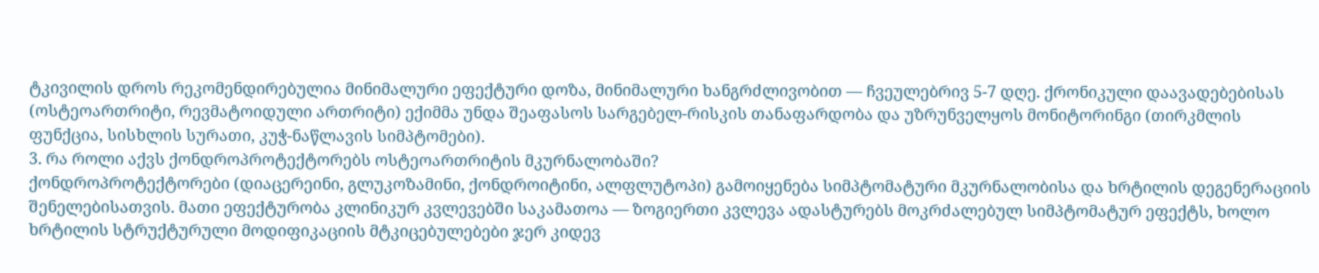ტკივილის დროს რეკომენდირებულია მინიმალური ეფექტური დოზა, მინიმალური ხანგრძლივობით — ჩვეულებრივ 5-7 დღე. ქრონიკული დაავადებებისას (ოსტეოართრიტი, რევმატოიდული ართრიტი) ექიმმა უნდა შეაფასოს სარგებელ-რისკის თანაფარდობა და უზრუნველყოს მონიტორინგი (თირკმლის ფუნქცია, სისხლის სურათი, კუჭ-ნაწლავის სიმპტომები).
3. რა როლი აქვს ქონდროპროტექტორებს ოსტეოართრიტის მკურნალობაში?
ქონდროპროტექტორები (დიაცერეინი, გლუკოზამინი, ქონდროიტინი, ალფლუტოპი) გამოიყენება სიმპტომატური მკურნალობისა და ხრტილის დეგენერაციის შენელებისათვის. მათი ეფექტურობა კლინიკურ კვლევებში საკამათოა — ზოგიერთი კვლევა ადასტურებს მოკრძალებულ სიმპტომატურ ეფექტს, ხოლო ხრტილის სტრუქტურული მოდიფიკაციის მტკიცებულებები ჯერ კიდევ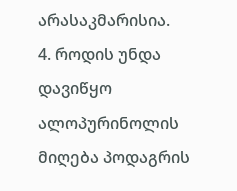არასაკმარისია.
4. როდის უნდა დავიწყო ალოპურინოლის მიღება პოდაგრის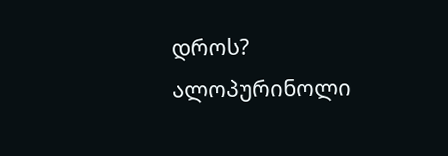დროს?
ალოპურინოლი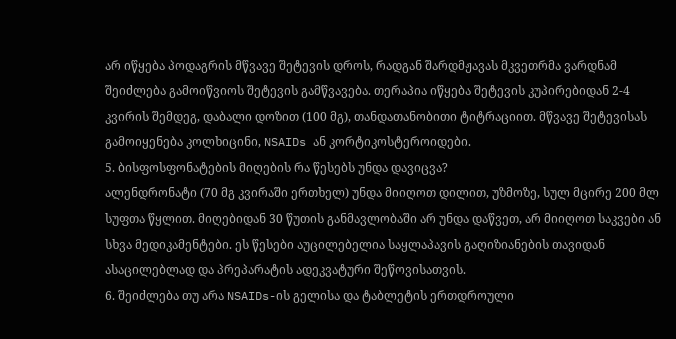არ იწყება პოდაგრის მწვავე შეტევის დროს, რადგან შარდმჟავას მკვეთრმა ვარდნამ შეიძლება გამოიწვიოს შეტევის გამწვავება. თერაპია იწყება შეტევის კუპირებიდან 2-4 კვირის შემდეგ, დაბალი დოზით (100 მგ), თანდათანობითი ტიტრაციით. მწვავე შეტევისას გამოიყენება კოლხიცინი, NSAIDs ან კორტიკოსტეროიდები.
5. ბისფოსფონატების მიღების რა წესებს უნდა დავიცვა?
ალენდრონატი (70 მგ კვირაში ერთხელ) უნდა მიიღოთ დილით, უზმოზე, სულ მცირე 200 მლ სუფთა წყლით. მიღებიდან 30 წუთის განმავლობაში არ უნდა დაწვეთ, არ მიიღოთ საკვები ან სხვა მედიკამენტები. ეს წესები აუცილებელია საყლაპავის გაღიზიანების თავიდან ასაცილებლად და პრეპარატის ადეკვატური შეწოვისათვის.
6. შეიძლება თუ არა NSAIDs-ის გელისა და ტაბლეტის ერთდროული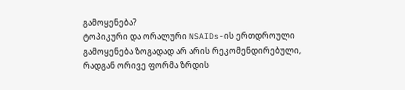გამოყენება?
ტოპიკური და ორალური NSAIDs-ის ერთდროული გამოყენება ზოგადად არ არის რეკომენდირებული, რადგან ორივე ფორმა ზრდის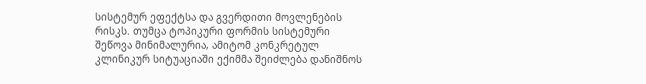სისტემურ ეფექტსა და გვერდითი მოვლენების რისკს. თუმცა ტოპიკური ფორმის სისტემური შეწოვა მინიმალურია, ამიტომ კონკრეტულ კლინიკურ სიტუაციაში ექიმმა შეიძლება დანიშნოს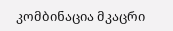კომბინაცია მკაცრი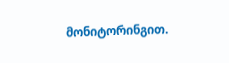მონიტორინგით.